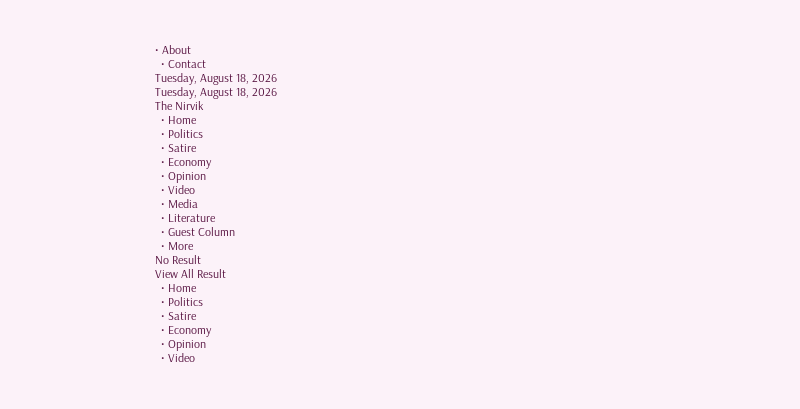• About
  • Contact
Tuesday, August 18, 2026
Tuesday, August 18, 2026
The Nirvik
  • Home
  • Politics
  • Satire
  • Economy
  • Opinion
  • Video
  • Media
  • Literature
  • Guest Column
  • More
No Result
View All Result
  • Home
  • Politics
  • Satire
  • Economy
  • Opinion
  • Video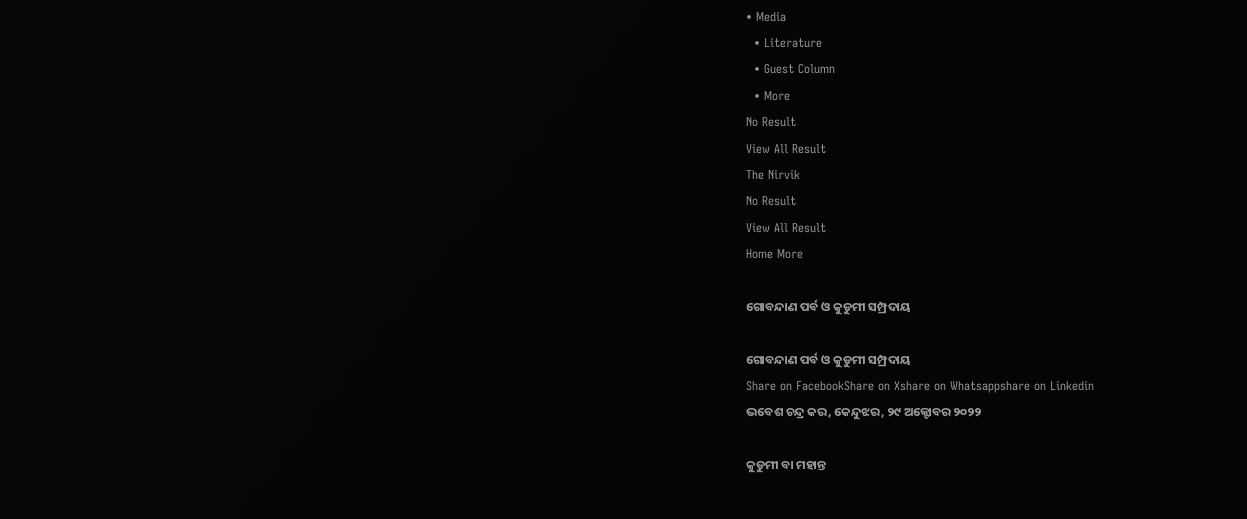• Media
  • Literature
  • Guest Column
  • More
No Result
View All Result
The Nirvik
No Result
View All Result
Home More

ଗୋବନ୍ଦାଣ ପର୍ବ ଓ କୁଡୁମୀ ସମ୍ପ୍ରଦାୟ

ଗୋବନ୍ଦାଣ ପର୍ବ ଓ କୁଡୁମୀ ସମ୍ପ୍ରଦାୟ
Share on FacebookShare on Xshare on Whatsappshare on Linkedin
ଭବେଶ ଚନ୍ଦ୍ର କର, କେନ୍ଦୁଝର, ୨୯ ଅକ୍ଟୋବର ୨୦୨୨

କୁଡୁମୀ ବା ମହାନ୍ତ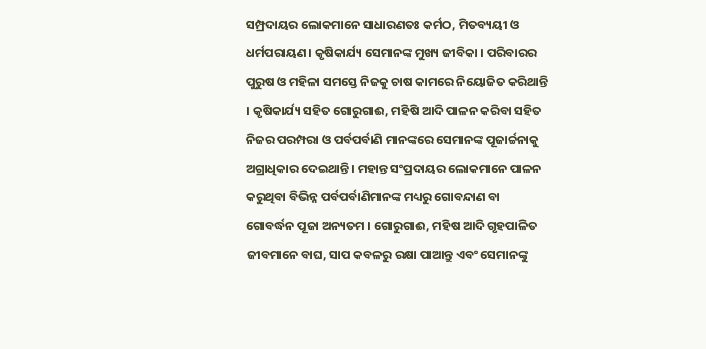ସମ୍ପ୍ରଦାୟର ଲୋକମାନେ ସାଧାରଣତଃ କର୍ମଠ, ମିତବ୍ୟୟୀ ଓ ଧର୍ମପରାୟଣ। କୃଷିକାର୍ଯ୍ୟ ସେମାନଙ୍କ ମୁଖ୍ୟ ଜୀବିକା । ପରିବାରର ପୁରୁଷ ଓ ମହିଳା ସମସ୍ତେ ନିଜକୁ ଚାଷ କାମରେ ନିୟୋଜିତ କରିଥାନ୍ତି । କୃଷିକାର୍ଯ୍ୟ ସହିତ ଗୋରୁଗାଈ, ମହିଷି ଆଦି ପାଳନ କରିବା ସହିତ ନିଜର ପରମ୍ପରା ଓ ପର୍ବପର୍ବାଣି ମାନଙ୍କରେ ସେମାନଙ୍କ ପୂଜାର୍ଚ୍ଚନାକୁ ଅଗ୍ରାଧିକାର ଦେଇଥାନ୍ତି । ମହାନ୍ତ ସଂପ୍ରଦାୟର ଲୋକମାନେ ପାଳନ କରୁଥିବା ବିଭିନ୍ନ ପର୍ବପର୍ବାଣିମାନଙ୍କ ମଧ୍ୟରୁ ଗୋବନ୍ଦାଣ ବା ଗୋବର୍ଦ୍ଧନ ପୂଜା ଅନ୍ୟତମ । ଗୋରୁଗାଈ, ମହିଷ ଆଦି ଗୃହପାଳିତ ଜୀବମାନେ ବାଘ, ସାପ କବଳରୁ ରକ୍ଷା ପାଆନ୍ତୁ ଏବଂ ସେମାନଙ୍କୁ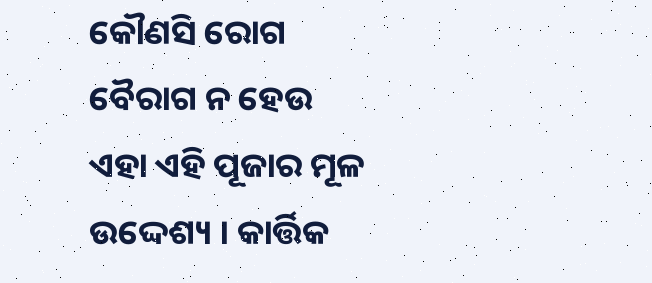କୌଣସି ରୋଗ ବୈରାଗ ନ ହେଉ ଏହା ଏହି ପୂଜାର ମୂଳ ଉଦ୍ଦେଶ୍ୟ । କାର୍ତ୍ତିକ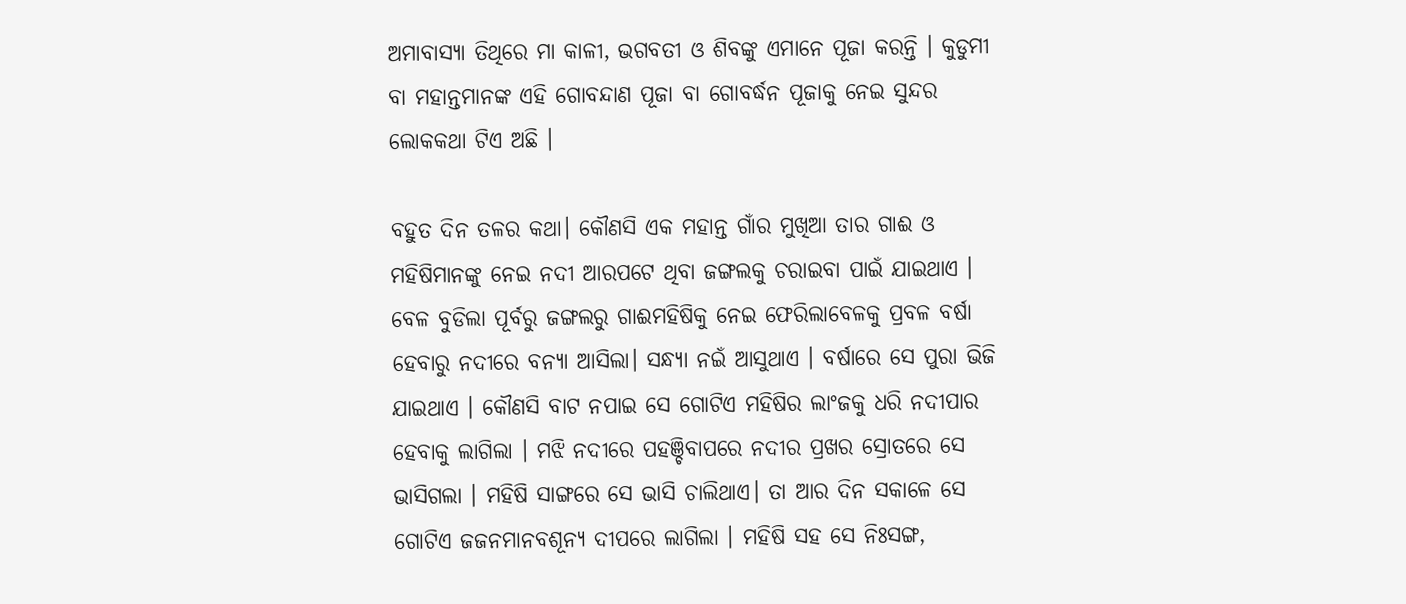ଅମାବାସ୍ୟା ତିଥିରେ ମା କାଳୀ, ଭଗବତୀ ଓ ଶିବଙ୍କୁ ଏମାନେ ପୂଜା କରନ୍ତି । କୁଡୁମୀ ବା ମହାନ୍ତମାନଙ୍କ ଏହି ଗୋବନ୍ଦାଣ ପୂଜା ବା ଗୋବର୍ଦ୍ଧନ ପୂଜାକୁ ନେଇ ସୁନ୍ଦର ଲୋକକଥା ଟିଏ ଅଛି ।

ବହୁତ ଦିନ ତଳର କଥା। କୌଣସି ଏକ ମହାନ୍ତ ଗାଁର ମୁଖିଆ ତାର ଗାଈ ଓ ମହିଷିମାନଙ୍କୁ ନେଇ ନଦୀ ଆରପଟେ ଥିବା ଜଙ୍ଗଲକୁ ଚରାଇବା ପାଇଁ ଯାଇଥାଏ । ବେଳ ବୁଡିଲା ପୂର୍ବରୁ ଜଙ୍ଗଲରୁ ଗାଈମହିଷିକୁ ନେଇ ଫେରିଲାବେଳକୁ ପ୍ରବଳ ବର୍ଷା ହେବାରୁ ନଦୀରେ ବନ୍ୟା ଆସିଲା। ସନ୍ଧ୍ୟା ନଇଁ ଆସୁଥାଏ । ବର୍ଷାରେ ସେ ପୁରା ଭିଜି ଯାଇଥାଏ । କୌଣସି ବାଟ ନପାଇ ସେ ଗୋଟିଏ ମହିଷିର ଲାଂଜକୁ ଧରି ନଦୀପାର ହେବାକୁ ଲାଗିଲା । ମଝି ନଦୀରେ ପହଞ୍ଚିବାପରେ ନଦୀର ପ୍ରଖର ସ୍ରୋତରେ ସେ ଭାସିଗଲା । ମହିଷି ସାଙ୍ଗରେ ସେ ଭାସି ଚାଲିଥାଏ। ତା ଆର ଦିନ ସକାଳେ ସେ ଗୋଟିଏ ଜଜନମାନବଶୂନ୍ୟ ଦୀପରେ ଲାଗିଲା । ମହିଷି ସହ ସେ ନିଃସଙ୍ଗ,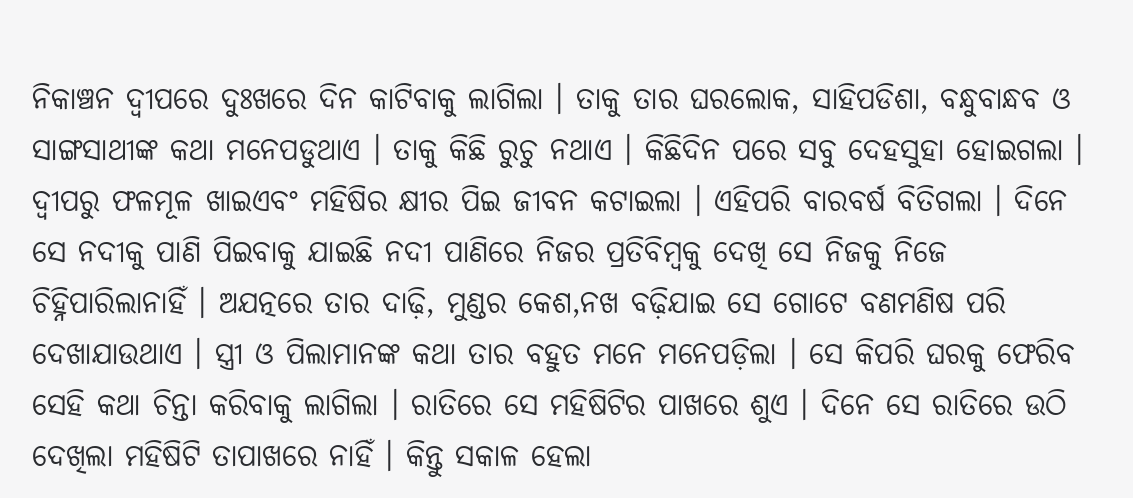ନିକାଞ୍ଚନ ଦ୍ୱୀପରେ ଦୁଃଖରେ ଦିନ କାଟିବାକୁ ଲାଗିଲା । ତାକୁ ତାର ଘରଲୋକ, ସାହିପଡିଶା, ବନ୍ଧୁବାନ୍ଧବ ଓ ସାଙ୍ଗସାଥୀଙ୍କ କଥା ମନେପଡୁଥାଏ । ତାକୁ କିଛି ରୁଚୁ ନଥାଏ । କିଛିଦିନ ପରେ ସବୁ ଦେହସୁହା ହୋଇଗଲା । ଦ୍ବୀପରୁ ଫଳମୂଳ ଖାଇଏବଂ ମହିଷିର କ୍ଷୀର ପିଇ ଜୀବନ କଟାଇଲା । ଏହିପରି ବାରବର୍ଷ ବିତିଗଲା । ଦିନେ ସେ ନଦୀକୁ ପାଣି ପିଇବାକୁ ଯାଇଛି ନଦୀ ପାଣିରେ ନିଜର ପ୍ରତିବିମ୍ବକୁ ଦେଖି ସେ ନିଜକୁ ନିଜେ ଚିହ୍ନିପାରିଲାନାହିଁ । ଅଯତ୍ନରେ ତାର ଦାଢ଼ି, ମୁଣ୍ଡର କେଶ,ନଖ ବଢ଼ିଯାଇ ସେ ଗୋଟେ ବଣମଣିଷ ପରି ଦେଖାଯାଉଥାଏ । ସ୍ତ୍ରୀ ଓ ପିଲାମାନଙ୍କ କଥା ତାର ବହୁତ ମନେ ମନେପଡ଼ିଲା । ସେ କିପରି ଘରକୁ ଫେରିବ ସେହି କଥା ଚିନ୍ତା କରିବାକୁ ଲାଗିଲା । ରାତିରେ ସେ ମହିଷିଟିର ପାଖରେ ଶୁଏ । ଦିନେ ସେ ରାତିରେ ଉଠି ଦେଖିଲା ମହିଷିଟି ତାପାଖରେ ନାହିଁ । କିନ୍ତୁ ସକାଳ ହେଲା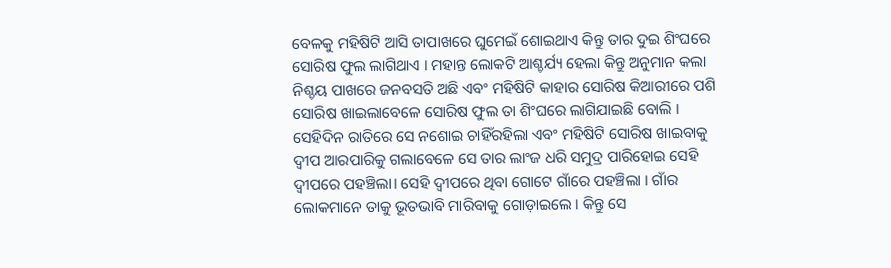ବେଳକୁ ମହିଷିଟି ଆସି ତାପାଖରେ ଘୁମେଇଁ ଶୋଇଥାଏ କିନ୍ତୁ ତାର ଦୁଇ ଶିଂଘରେ ସୋରିଷ ଫୁଲ ଲାଗିଥାଏ । ମହାନ୍ତ ଲୋକଟି ଆଶ୍ଚର୍ଯ୍ୟ ହେଲା କିନ୍ତୁ ଅନୁମାନ କଲା ନିଶ୍ଚୟ ପାଖରେ ଜନବସତି ଅଛି ଏବଂ ମହିଷିଟି କାହାର ସୋରିଷ କିଆରୀରେ ପଶି ସୋରିଷ ଖାଇଲାବେଳେ ସୋରିଷ ଫୁଲ ତା ଶିଂଘରେ ଲାଗିଯାଇଛି ବୋଲି । ସେହିଦିନ ରାତିରେ ସେ ନଶୋଇ ଚାହିଁରହିଲା ଏବଂ ମହିଷିଟି ସୋରିଷ ଖାଇବାକୁ ଦ୍ୱୀପ ଆରପାରିକୁ ଗଲାବେଳେ ସେ ତାର ଲାଂଜ ଧରି ସମୁଦ୍ର ପାରିହୋଇ ସେହି ଦ୍ୱୀପରେ ପହଞ୍ଚିଲା। ସେହି ଦ୍ଵୀପରେ ଥିବା ଗୋଟେ ଗାଁରେ ପହଞ୍ଚିଲା । ଗାଁର ଲୋକମାନେ ତାକୁ ଭୂତଭାବି ମାରିବାକୁ ଗୋଡ଼ାଇଲେ । କିନ୍ତୁ ସେ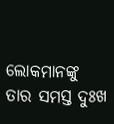ଲୋକମାନଙ୍କୁ ତାର ସମସ୍ତ ଦୁଃଖ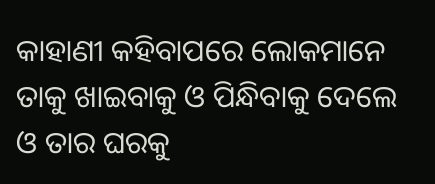କାହାଣୀ କହିବାପରେ ଲୋକମାନେ ତାକୁ ଖାଇବାକୁ ଓ ପିନ୍ଧିବାକୁ ଦେଲେ ଓ ତାର ଘରକୁ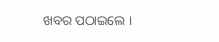ଖବର ପଠାଇଲେ ।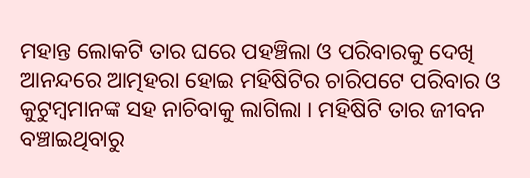ମହାନ୍ତ ଲୋକଟି ତାର ଘରେ ପହଞ୍ଚିଲା ଓ ପରିବାରକୁ ଦେଖି ଆନନ୍ଦରେ ଆତ୍ମହରା ହୋଇ ମହିଷିଟିର ଚାରିପଟେ ପରିବାର ଓ କୁଟୁମ୍ବମାନଙ୍କ ସହ ନାଚିବାକୁ ଲାଗିଲା । ମହିଷିଟି ତାର ଜୀବନ ବଞ୍ଚାଇଥିବାରୁ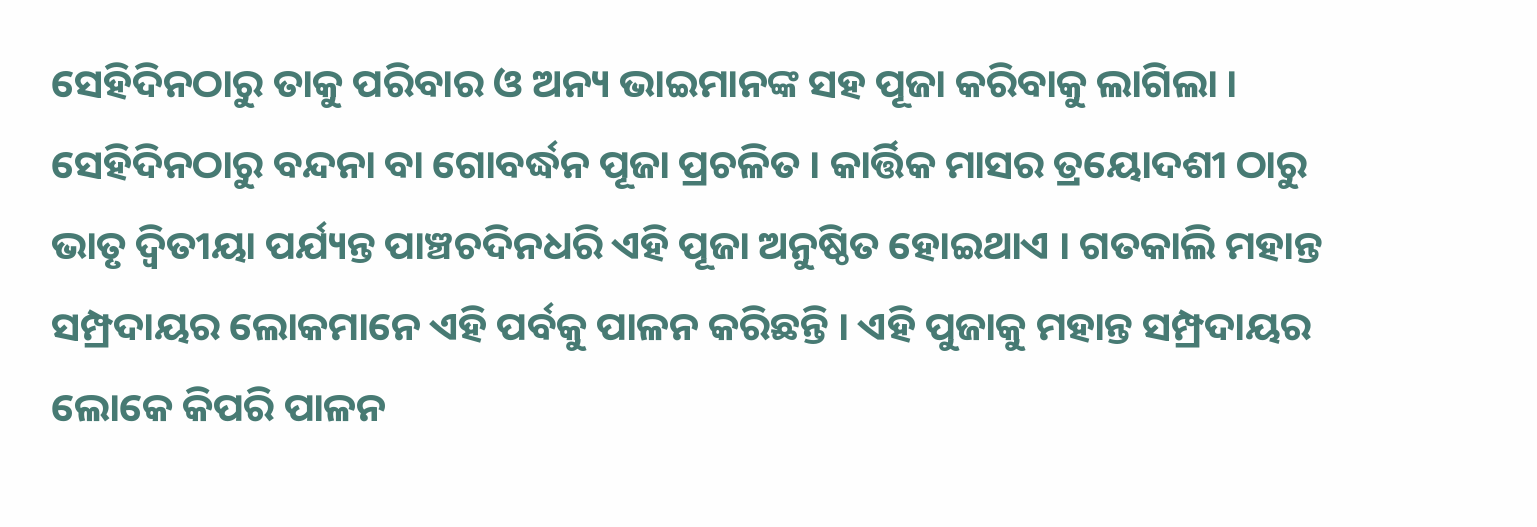ସେହିଦିନଠାରୁ ତାକୁ ପରିବାର ଓ ଅନ୍ୟ ଭାଇମାନଙ୍କ ସହ ପୂଜା କରିବାକୁ ଲାଗିଲା । ସେହିଦିନଠାରୁ ବନ୍ଦନା ବା ଗୋବର୍ଦ୍ଧନ ପୂଜା ପ୍ରଚଳିତ । କାର୍ତ୍ତିକ ମାସର ତ୍ରୟୋଦଶୀ ଠାରୁ ଭାତୃ ଦ୍ବିତୀୟା ପର୍ଯ୍ୟନ୍ତ ପାଞ୍ଚଚଦିନଧରି ଏହି ପୂଜା ଅନୁଷ୍ଠିତ ହୋଇଥାଏ । ଗତକାଲି ମହାନ୍ତ ସମ୍ପ୍ରଦାୟର ଲୋକମାନେ ଏହି ପର୍ବକୁ ପାଳନ କରିଛନ୍ତି । ଏହି ପୁଜାକୁ ମହାନ୍ତ ସମ୍ପ୍ରଦାୟର ଲୋକେ କିପରି ପାଳନ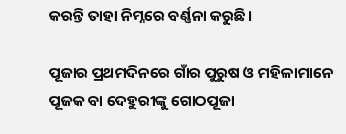କରନ୍ତି ତାହା ନିମ୍ନରେ ବର୍ଣ୍ଣନା କରୁଛି।

ପୂଜାର ପ୍ରଥମଦିନରେ ଗାଁର ପୁରୁଷ ଓ ମହିଳାମାନେ ପୂଜକ ବା ଦେହୁରୀଙ୍କୁ ଗୋଠପୂଜା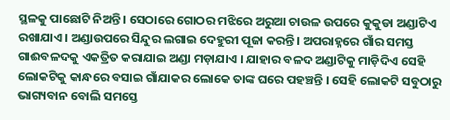ସ୍ଥଳକୁ ପାଛୋଟି ନିଅନ୍ତି । ସେଠାରେ ଗୋଠର ମଝିରେ ଅରୁଆ ଚାଉଳ ଉପରେ କୁକୁଡା ଅଣ୍ଡାଟିଏ ରଖାଯାଏ । ଅଣ୍ଡାଉପରେ ସିନ୍ଦୁର ଲଗାଇ ଦେହୁରୀ ପୂଜା କରନ୍ତି । ଅପରାହ୍ନରେ ଗାଁର ସମସ୍ତ ଗାଈବଳଦକୁ ଏକତ୍ରିତ କରାଯାଇ ଅଣ୍ଡା ମଡ଼ାଯାଏ । ଯାହାର ବଳଦ ଅଣ୍ଡାଟିକୁ ମାଡ଼ିଦିଏ ସେହି ଲୋକଟିକୁ କାନ୍ଧରେ ବସାଇ ଗାଁଯାକର ଲୋକେ ତାଙ୍କ ଘରେ ପହଞ୍ଚନ୍ତି । ସେହି ଲୋକଟି ସବୁଠାରୁ ଭାଗ୍ୟବାନ ବୋଲି ସମସ୍ତେ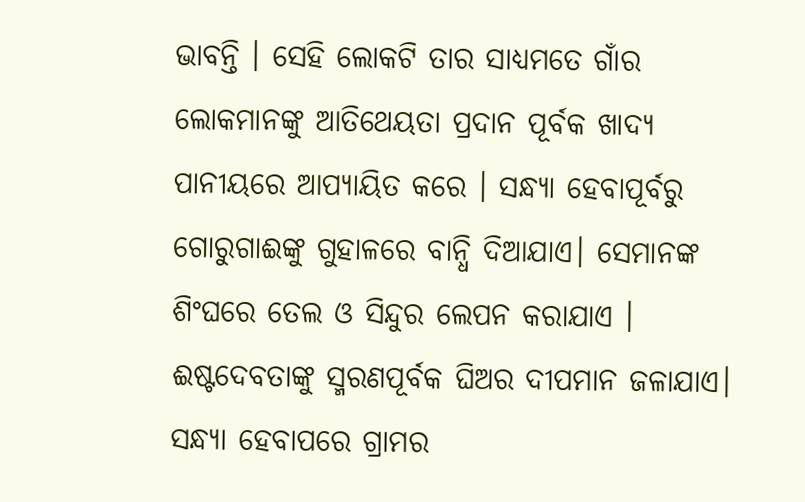ଭାବନ୍ତି । ସେହି ଲୋକଟି ତାର ସାଧ୍ୟମତେ ଗାଁର ଲୋକମାନଙ୍କୁ ଆତିଥେୟତା ପ୍ରଦାନ ପୂର୍ବକ ଖାଦ୍ୟ ପାନୀୟରେ ଆପ୍ୟାୟିତ କରେ । ସନ୍ଧ୍ୟା ହେବାପୂର୍ବରୁ ଗୋରୁଗାଈଙ୍କୁ ଗୁହାଳରେ ବାନ୍ଧି ଦିଆଯାଏ। ସେମାନଙ୍କ ଶିଂଘରେ ତେଲ ଓ ସିନ୍ଦୁର ଲେପନ କରାଯାଏ । ଈଷ୍ଟଦେବତାଙ୍କୁ ସ୍ମରଣପୂର୍ବକ ଘିଅର ଦୀପମାନ ଜଳାଯାଏ। ସନ୍ଧ୍ୟା ହେବାପରେ ଗ୍ରାମର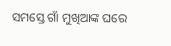ସମସ୍ତେ ଗାଁ ମୁଖିଆଙ୍କ ଘରେ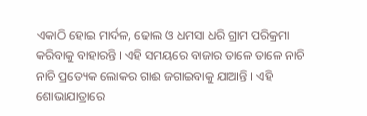ଏକାଠି ହୋଇ ମାର୍ଦଳ, ଢୋଲ ଓ ଧମସା ଧରି ଗ୍ରାମ ପରିକ୍ରମା କରିବାକୁ ବାହାରନ୍ତି । ଏହି ସମୟରେ ବାଜାର ତାଳେ ତାଳେ ନାଚି ନାଚି ପ୍ରତ୍ୟେକ ଲୋକର ଗାଈ ଜଗାଇବାକୁ ଯାଆନ୍ତି । ଏହି ଶୋଭାଯାତ୍ରାରେ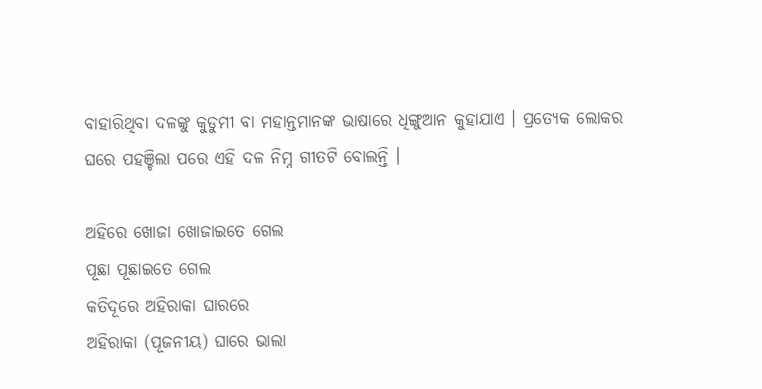ବାହାରିଥିବା ଦଳଙ୍କୁ କୁଡୁମୀ ବା ମହାନ୍ତମାନଙ୍କ ଭାଷାରେ ଧିଙ୍ଗୁଆନ କୁହାଯାଏ । ପ୍ରତ୍ୟେକ ଲୋକର ଘରେ ପହଞ୍ଚିଲା ପରେ ଏହି ଦଳ ନିମ୍ନ ଗୀତଟି ବୋଲନ୍ତି ।

ଅହିରେ ଖୋଜା ଖୋଜାଇତେ ଗେଲ
ପୂଛା ପୂଛାଇତେ ଗେଲ
କତିଦୂରେ ଅହିରାକା ଘାରରେ
ଅହିରାକା (ପୂଜନୀୟ) ଘାରେ ଭାଲା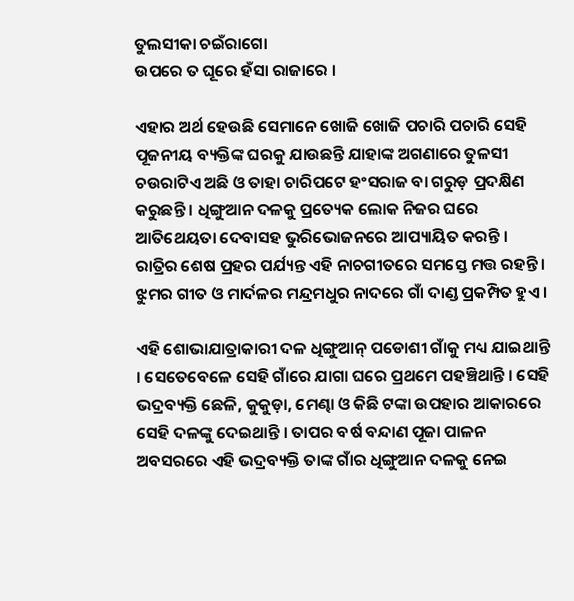ତୁଲସୀକା ଚଇଁରାଗୋ
ଉପରେ ତ ଘୂରେ ହଁସା ରାଜାରେ ।

ଏହାର ଅର୍ଥ ହେଉଛି ସେମାନେ ଖୋଜି ଖୋଜି ପଚାରି ପଚାରି ସେହି ପୂଜନୀୟ ବ୍ୟକ୍ତିଙ୍କ ଘରକୁ ଯାଉଛନ୍ତି ଯାହାଙ୍କ ଅଗଣାରେ ତୁଳସୀ ଚଉରାଟିଏ ଅଛି ଓ ତାହା ଚାରିପଟେ ହଂସରାଜ ବା ଗରୁଡ଼ ପ୍ରଦକ୍ଷିଣ କରୁଛନ୍ତି । ଧିଙ୍ଗୁଆନ ଦଳକୁ ପ୍ରତ୍ୟେକ ଲୋକ ନିଜର ଘରେ ଆତିଥେୟତା ଦେବାସହ ଭୁରିଭୋଜନରେ ଆପ୍ୟାୟିତ କରନ୍ତି । ରାତ୍ରିର ଶେଷ ପ୍ରହର ପର୍ଯ୍ୟନ୍ତ ଏହି ନାଚଗୀତରେ ସମସ୍ତେ ମତ୍ତ ରହନ୍ତି । ଝୁମର ଗୀତ ଓ ମାର୍ଦଳର ମନ୍ଦ୍ରମଧୁର ନାଦରେ ଗାଁ ଦାଣ୍ଡ ପ୍ରକମ୍ପିତ ହୁଏ ।

ଏହି ଶୋଭାଯାତ୍ରାକାରୀ ଦଳ ଧିଙ୍ଗୁଆନ୍ ପଡୋଶୀ ଗାଁକୁ ମଧ୍ୟ ଯାଇଥାନ୍ତି । ସେତେବେଳେ ସେହି ଗାଁରେ ଯାଗା ଘରେ ପ୍ରଥମେ ପହଞ୍ଚିଥାନ୍ତି । ସେହି ଭଦ୍ରବ୍ୟକ୍ତି ଛେଳି, କୁକୁଡ଼ା, ମେଣ୍ଢା ଓ କିଛି ଟଙ୍କା ଉପହାର ଆକାରରେ ସେହି ଦଳଙ୍କୁ ଦେଇଥାନ୍ତି । ତାପର ବର୍ଷ ବନ୍ଦାଣ ପୂଜା ପାଳନ ଅବସରରେ ଏହି ଭଦ୍ରବ୍ୟକ୍ତି ତାଙ୍କ ଗାଁର ଧିଙ୍ଗୁଆନ ଦଳକୁ ନେଇ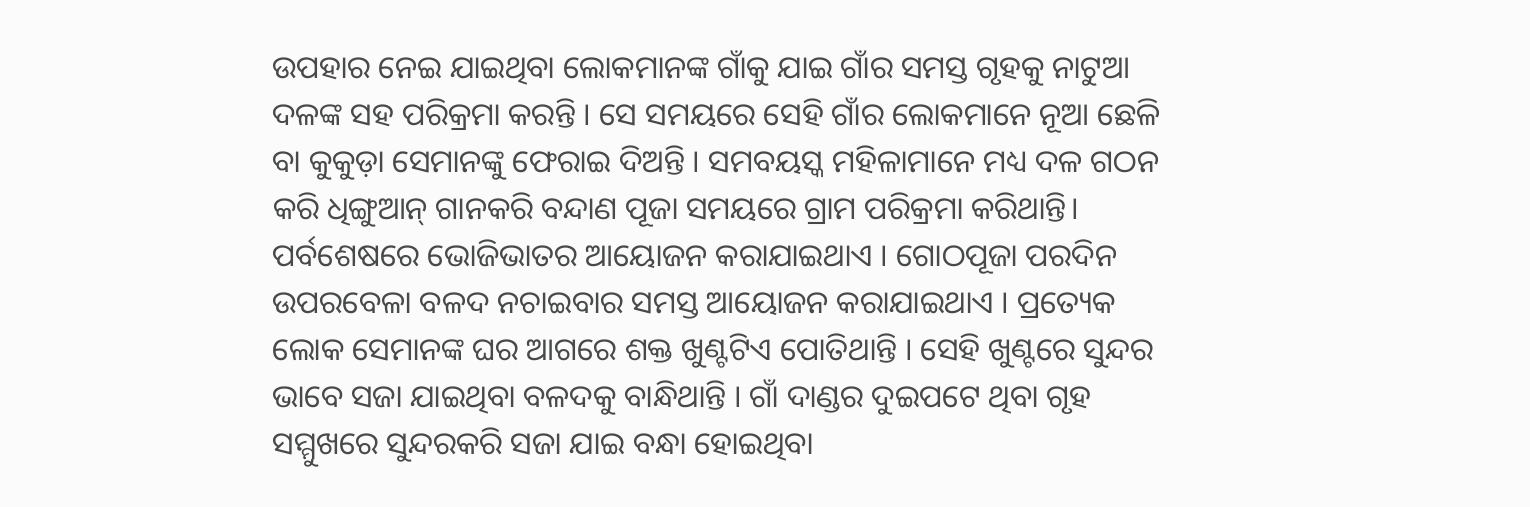ଉପହାର ନେଇ ଯାଇଥିବା ଲୋକମାନଙ୍କ ଗାଁକୁ ଯାଇ ଗାଁର ସମସ୍ତ ଗୃହକୁ ନାଟୁଆ ଦଳଙ୍କ ସହ ପରିକ୍ରମା କରନ୍ତି । ସେ ସମୟରେ ସେହି ଗାଁର ଲୋକମାନେ ନୂଆ ଛେଳି ବା କୁକୁଡ଼ା ସେମାନଙ୍କୁ ଫେରାଇ ଦିଅନ୍ତି । ସମବୟସ୍କ ମହିଳାମାନେ ମଧ୍ୟ ଦଳ ଗଠନ କରି ଧିଙ୍ଗୁଆନ୍ ଗାନକରି ବନ୍ଦାଣ ପୂଜା ସମୟରେ ଗ୍ରାମ ପରିକ୍ରମା କରିଥାନ୍ତି। ପର୍ବଶେଷରେ ଭୋଜିଭାତର ଆୟୋଜନ କରାଯାଇଥାଏ । ଗୋଠପୂଜା ପରଦିନ ଉପରବେଳା ବଳଦ ନଚାଇବାର ସମସ୍ତ ଆୟୋଜନ କରାଯାଇଥାଏ । ପ୍ରତ୍ୟେକ ଲୋକ ସେମାନଙ୍କ ଘର ଆଗରେ ଶକ୍ତ ଖୁଣ୍ଟଟିଏ ପୋତିଥାନ୍ତି । ସେହି ଖୁଣ୍ଟରେ ସୁନ୍ଦର ଭାବେ ସଜା ଯାଇଥିବା ବଳଦକୁ ବାନ୍ଧିଥାନ୍ତି । ଗାଁ ଦାଣ୍ଡର ଦୁଇପଟେ ଥିବା ଗୃହ ସମ୍ମୁଖରେ ସୁନ୍ଦରକରି ସଜା ଯାଇ ବନ୍ଧା ହୋଇଥିବା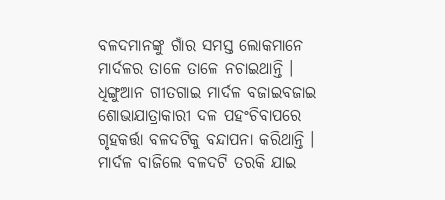ବଳଦମାନଙ୍କୁ ଗାଁର ସମସ୍ତ ଲୋକମାନେ ମାର୍ଦଳର ତାଳେ ତାଳେ ନଚାଇଥାନ୍ତି । ଧିଙ୍ଗୁଆନ ଗୀତଗାଇ ମାର୍ଦଳ ବଜାଇବଜାଇ ଶୋଭାଯାତ୍ରାକାରୀ ଦଳ ପହଂଚିବାପରେ ଗୃହକର୍ତ୍ତା ବଳଦଟିକୁ ବନ୍ଦାପନା କରିଥାନ୍ତି । ମାର୍ଦଳ ବାଜିଲେ ବଳଦଟି ତରକି ଯାଇ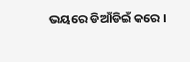ଭୟରେ ଡିଆଁଡିଇଁ କରେ ।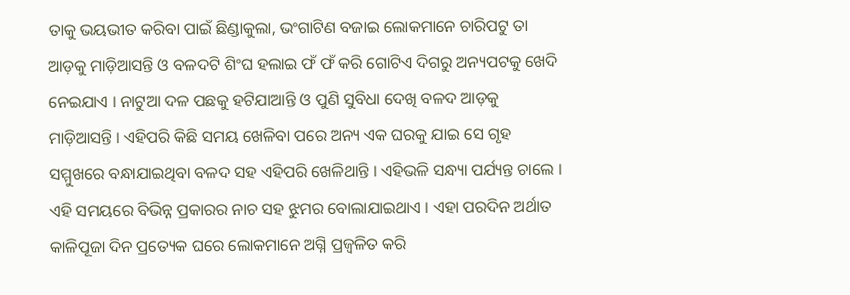ତାକୁ ଭୟଭୀତ କରିବା ପାଇଁ ଛିଣ୍ଡାକୁଲା, ଭଂଗାଟିଣ ବଜାଇ ଲୋକମାନେ ଚାରିପଟୁ ତା ଆଡ଼କୁ ମାଡ଼ିଆସନ୍ତି ଓ ବଳଦଟି ଶିଂଘ ହଲାଇ ଫଁ ଫଁ କରି ଗୋଟିଏ ଦିଗରୁ ଅନ୍ୟପଟକୁ ଖେଦି ନେଇଯାଏ । ନାଟୁଆ ଦଳ ପଛକୁ ହଟିଯାଆନ୍ତି ଓ ପୁଣି ସୁବିଧା ଦେଖି ବଳଦ ଆଡ଼କୁ ମାଡ଼ିଆସନ୍ତି । ଏହିପରି କିଛି ସମୟ ଖେଳିବା ପରେ ଅନ୍ୟ ଏକ ଘରକୁ ଯାଇ ସେ ଗୃହ ସମ୍ମୁଖରେ ବନ୍ଧାଯାଇଥିବା ବଳଦ ସହ ଏହିପରି ଖେଳିଥାନ୍ତି । ଏହିଭଳି ସନ୍ଧ୍ୟା ପର୍ଯ୍ୟନ୍ତ ଚାଲେ । ଏହି ସମୟରେ ବିଭିନ୍ନ ପ୍ରକାରର ନାଚ ସହ ଝୁମର ବୋଲାଯାଇଥାଏ । ଏହା ପରଦିନ ଅର୍ଥାତ କାଳିପୂଜା ଦିନ ପ୍ରତ୍ୟେକ ଘରେ ଲୋକମାନେ ଅଗ୍ନି ପ୍ରଜ୍ବଳିତ କରି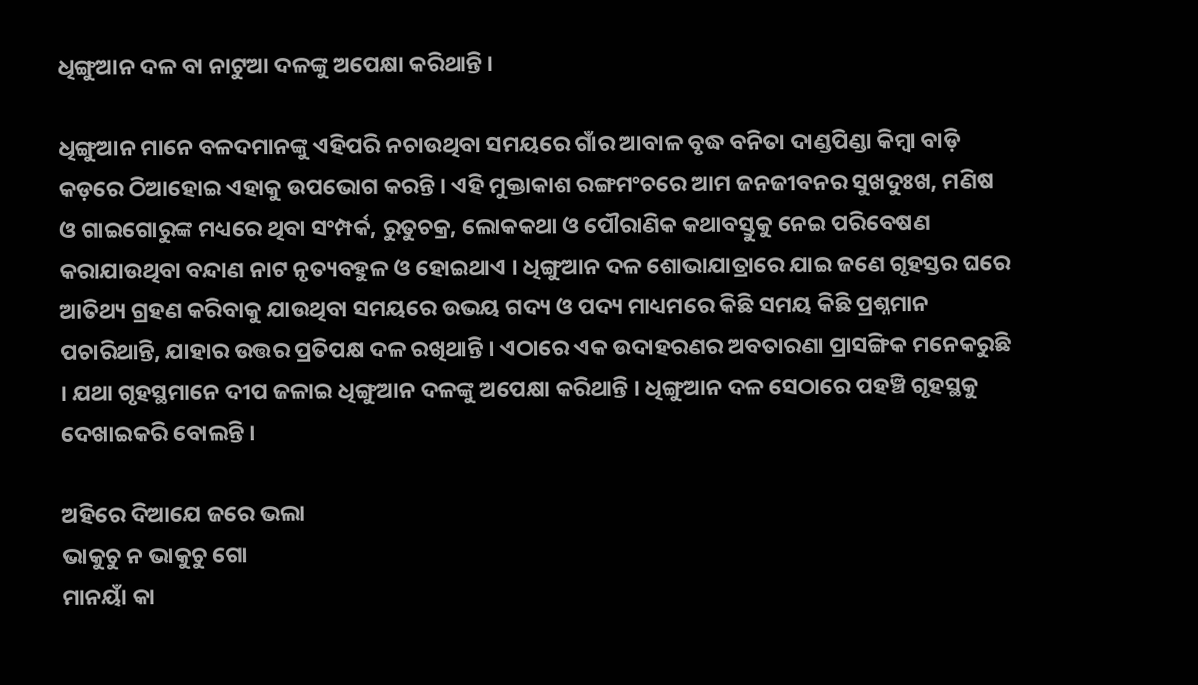ଧିଙ୍ଗୁଆନ ଦଳ ବା ନାଟୁଆ ଦଳଙ୍କୁ ଅପେକ୍ଷା କରିଥାନ୍ତି ।

ଧିଙ୍ଗୁଆନ ମାନେ ବଳଦମାନଙ୍କୁ ଏହିପରି ନଚାଉଥିବା ସମୟରେ ଗାଁର ଆବାଳ ବୃଦ୍ଧ ବନିତା ଦାଣ୍ଡପିଣ୍ଡା କିମ୍ବା ବାଡ଼ି କଡ଼ରେ ଠିଆହୋଇ ଏହାକୁ ଉପଭୋଗ କରନ୍ତି । ଏହି ମୁକ୍ତାକାଶ ରଙ୍ଗମଂଚରେ ଆମ ଜନଜୀବନର ସୁଖଦୁଃଖ, ମଣିଷ ଓ ଗାଇଗୋରୁଙ୍କ ମଧ୍ୟରେ ଥିବା ସଂମ୍ପର୍କ, ରୁତୁଚକ୍ର, ଲୋକକଥା ଓ ପୌରାଣିକ କଥାବସ୍ତୁକୁ ନେଇ ପରିବେଷଣ କରାଯାଉଥିବା ବନ୍ଦାଣ ନାଟ ନୃତ୍ୟବହୁଳ ଓ ହୋଇଥାଏ । ଧିଙ୍ଗୁଆନ ଦଳ ଶୋଭାଯାତ୍ରାରେ ଯାଇ ଜଣେ ଗୃହସ୍ତର ଘରେ ଆତିଥ୍ୟ ଗ୍ରହଣ କରିବାକୁ ଯାଉଥିବା ସମୟରେ ଉଭୟ ଗଦ୍ୟ ଓ ପଦ୍ୟ ମାଧ୍ୟମରେ କିଛି ସମୟ କିଛି ପ୍ରଶ୍ନମାନ ପଚାରିଥାନ୍ତି, ଯାହାର ଉତ୍ତର ପ୍ରତିପକ୍ଷ ଦଳ ରଖିଥାନ୍ତି । ଏଠାରେ ଏକ ଉଦାହରଣର ଅବତାରଣା ପ୍ରାସଙ୍ଗିକ ମନେକରୁଛି । ଯଥା ଗୃହସ୍ଥମାନେ ଦୀପ ଜଳାଇ ଧିଙ୍ଗୁଆନ ଦଳଙ୍କୁ ଅପେକ୍ଷା କରିଥାନ୍ତି । ଧିଙ୍ଗୁଆନ ଦଳ ସେଠାରେ ପହଞ୍ଚି ଗୃହସ୍ଥକୁ ଦେଖାଇକରି ବୋଲନ୍ତି ।

ଅହିରେ ଦିଆଯେ ଜରେ ଭଲା
ଭାକୁଚୁ ନ ଭାକୁଚୁ ଗୋ
ମାନୟାଁ କା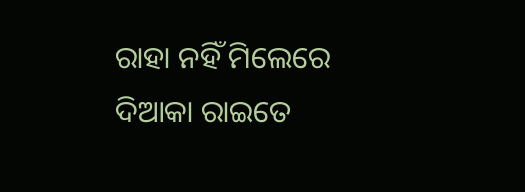ରାହା ନହିଁ ମିଲେରେ
ଦିଆକା ରାଇତେ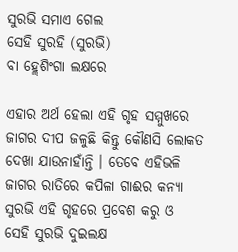ସୁରଭି ସମାଏ ଗେଲ
ସେହି ସୁରହି (ସୁରଭି)
ବା ହ୍ଲେଶିଂଗା ଲକ୍ଷରେ

ଏହାର ଅର୍ଥ ହେଲା ଏହି ଗୃହ ସମ୍ମୁଖରେ ଜାଗର ଦୀପ ଜଳୁଛି କିନ୍ତୁ କୌଣସି ଲୋକତ ଦେଖା ଯାଉନାହାଁନ୍ତି । ତେବେ ଏହିଭଳି ଜାଗର ରାତିରେ କପିଳା ଗାଈର କନ୍ୟା ସୁରଭି ଏହି ଗୃହରେ ପ୍ରବେଶ କରୁ ଓ ସେହି ସୁରଭି ଦୁଇଲକ୍ଷ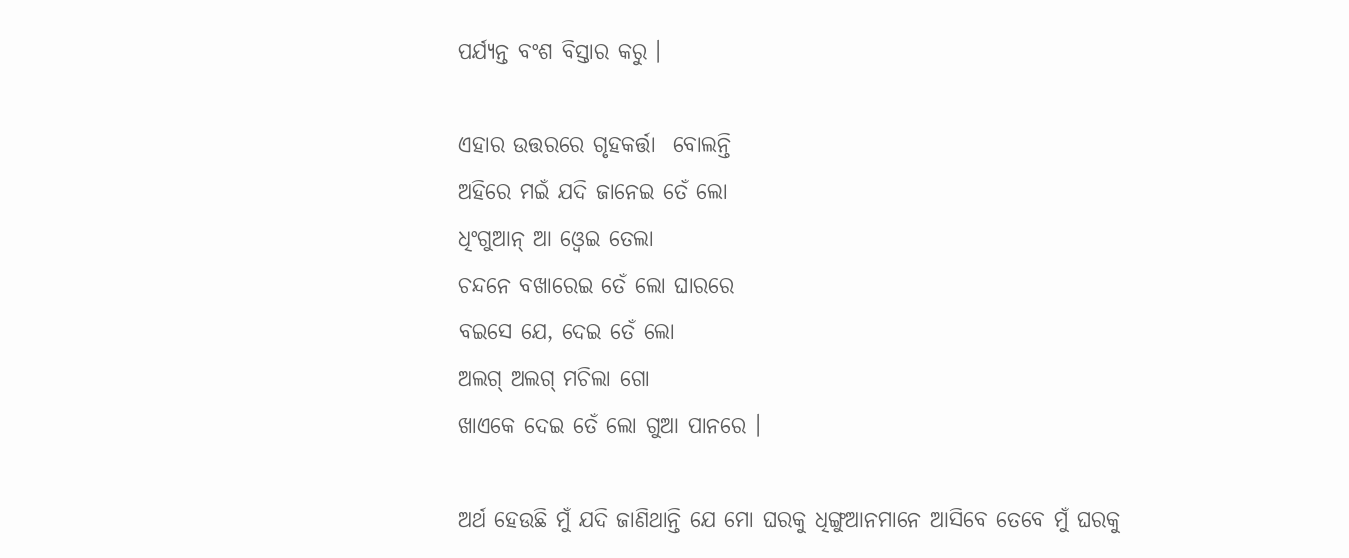ପର୍ଯ୍ୟନ୍ତ ବଂଶ ବିସ୍ତାର କରୁ ।

ଏହାର ଉତ୍ତରରେ ଗୃହକର୍ତ୍ତା  ବୋଲନ୍ତି
ଅହିରେ ମଇଁ ଯଦି ଜାନେଇ ତେଁ ଲୋ
ଧିଂଗୁଆନ୍ ଆ ଓ୍ବେଇ ତେଲା
ଚନ୍ଦନେ ବଖାରେଇ ତେଁ ଲୋ ଘାରରେ
ବଇସେ ଯେ, ଦେଇ ତେଁ ଲୋ
ଅଲଗ୍ ଅଲଗ୍ ମଚିଲା ଗୋ
ଖାଏକେ ଦେଇ ତେଁ ଲୋ ଗୁଆ ପାନରେ ।

ଅର୍ଥ ହେଉଛି ମୁଁ ଯଦି ଜାଣିଥାନ୍ତି ଯେ ମୋ ଘରକୁ ଧିଙ୍ଗୁଆନମାନେ ଆସିବେ ତେବେ ମୁଁ ଘରକୁ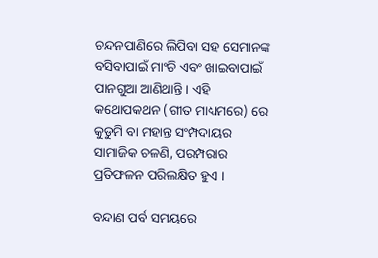ଚନ୍ଦନପାଣିରେ ଲିପିବା ସହ ସେମାନଙ୍କ ବସିବାପାଇଁ ମାଂଚି ଏବଂ ଖାଇବାପାଇଁ ପାନଗୁଆ ଆଣିଥାନ୍ତି । ଏହି କଥୋପକଥନ (ଗୀତ ମାଧ୍ୟମରେ) ରେ କୁଡୁମି ବା ମହାନ୍ତ ସଂମ୍ପଦାୟର ସାମାଜିକ ଚଳଣି, ପରମ୍ପରାର ପ୍ରତିଫଳନ ପରିଲକ୍ଷିତ ହୁଏ ।

ବନ୍ଦାଣ ପର୍ବ ସମୟରେ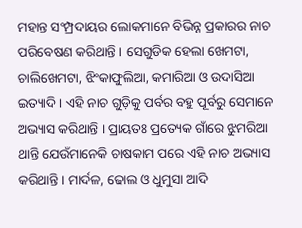ମହାନ୍ତ ସଂମ୍ପ୍ରଦାୟର ଲୋକମାନେ ବିଭିନ୍ନ ପ୍ରକାରର ନାଚ ପରିବେଷଣ କରିଥାନ୍ତି । ସେଗୁଡିକ ହେଲା ଖେମଟା, ଚାଲିଖେମଟା, ଝିଂକାଫୁଲିଆ, କମାରିଆ ଓ ଉଦାସିଆ ଇତ୍ୟାଦି । ଏହି ନାଚ ଗୁଡ଼ିକୁ ପର୍ବର ବହୁ ପୂର୍ବରୁ ସେମାନେ ଅଭ୍ୟାସ କରିଥାନ୍ତି । ପ୍ରାୟତଃ ପ୍ରତ୍ୟେକ ଗାଁରେ ଝୁମରିଆ ଥାନ୍ତି ଯେଉଁମାନେକି ଚାଷକାମ ପରେ ଏହି ନାଚ ଅଭ୍ୟାସ କରିଥାନ୍ତି । ମାର୍ଦଳ, ଢୋଲ ଓ ଧୁମୁସା ଆଦି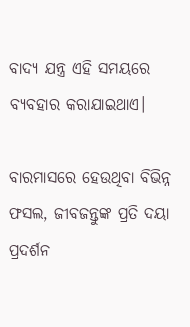ବାଦ୍ୟ ଯନ୍ତ୍ର ଏହି ସମୟରେ ବ୍ୟବହାର କରାଯାଇଥାଏ।

ବାରମାସରେ ହେଉଥିବା ବିଭିନ୍ନ ଫସଲ, ଜୀବଜନ୍ତୁଙ୍କ ପ୍ରତି ଦୟା ପ୍ରଦର୍ଶନ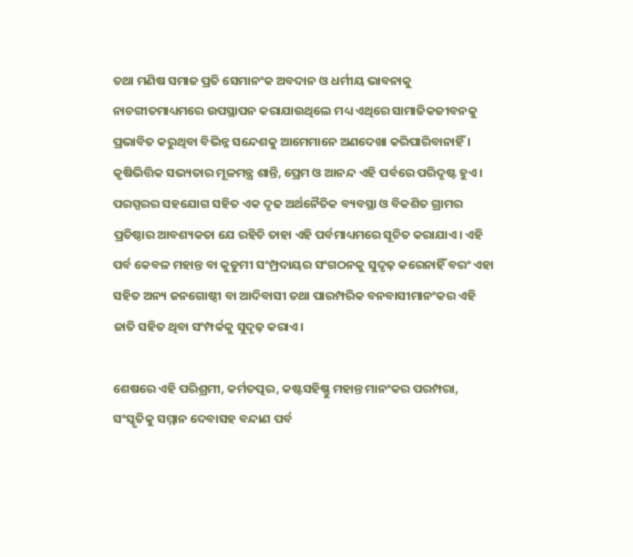ତଥା ମଣିଷ ସମାଜ ପ୍ରତି ସେମାନଂକ ଅବଦାନ ଓ ଧର୍ମୀୟ ଭାବନାକୁ ନାଚଗୀତମାଧ୍ୟମରେ ଉପସ୍ଥାପନ କରାଯାଉଥିଲେ ମଧ୍ୟ ଏଥିରେ ସାମାଜିକଜୀବନକୁ ପ୍ରଭାବିତ କରୁଥିବା ବିଭିନ୍ନ ସନ୍ଦେଶକୁ ଆମେମାନେ ଅଣଦେଖା କରିପାରିବାନାହିଁ । କୃଷିଭିତ୍ତିକ ସଭ୍ୟତାର ମୂଳମନ୍ତ୍ର ଶାନ୍ତି, ପ୍ରେମ ଓ ଆନନ୍ଦ ଏହି ପର୍ବରେ ପରିଦୃଷ୍ଟ ହୁଏ । ପରସ୍ପରର ସହଯୋଗ ସହିତ ଏକ ଦୃଢ ଅର୍ଥନୈତିକ ବ୍ୟବସ୍ଥା ଓ ବିକଶିତ ଗ୍ରାମର ପ୍ରତିଷ୍ଠାର ଆବଶ୍ୟକତା ଯେ ରହିଚି ତାହା ଏହି ପର୍ବମାଧ୍ୟମରେ ସୂଚିତ କରାଯାଏ। ଏହି ପର୍ବ କେବଳ ମହାନ୍ତ ବା କୁଡୁମୀ ସଂମ୍ପ୍ରଦାୟର ସଂଗଠନକୁ ସୁଦୃଢ଼ କରେନାହିଁ ବରଂ ଏହା ସହିତ ଅନ୍ୟ ଜନଗୋଷ୍ଠୀ ବା ଆଦିବାସୀ ତଥା ପାରମ୍ପରିକ ବନବାସୀମାନଂକର ଏହି ଜାତି ସହିତ ଥିବା ସଂମ୍ପର୍କକୁ ସୁଦୃଢ଼ କରାଏ।

ଶେଷରେ ଏହି ପରିଶ୍ରମୀ, କର୍ମତତ୍ପର, କଷ୍ଟସହିଷ୍ଣୁ ମହାନ୍ତ ମାନଂକର ପରମ୍ପରା, ସଂସ୍କୃତିକୁ ସମ୍ମାନ ଦେବାସହ ବନ୍ଦାଣ ପର୍ବ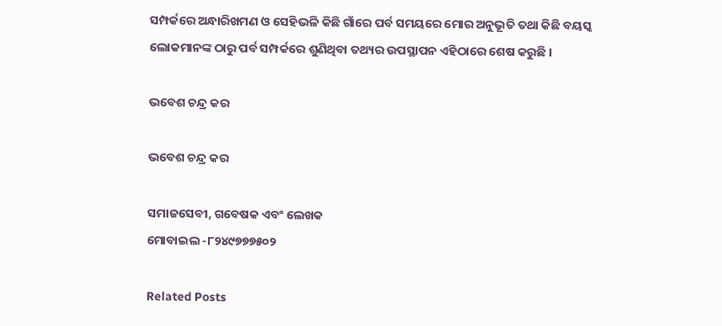ସମ୍ପର୍କରେ ଅନ୍ଧାରିଖମଣ ଓ ସେହିଭଳି କିଛି ଗାଁରେ ପର୍ବ ସମୟରେ ମୋର ଅନୁଭୂତି ତଥା କିଛି ବୟସ୍କ ଲୋକମାନଙ୍କ ଠାରୁ ପର୍ବ ସମ୍ପର୍କରେ ଶୁଣିଥିବା ତଥ୍ୟର ଉପସ୍ଥାପନ ଏହିଠାରେ ଶେଷ କରୁଛି ।

ଭବେଶ ଚନ୍ଦ୍ର କର

ଭବେଶ ଚନ୍ଦ୍ର କର

ସମାଜସେବୀ, ଗବେଷକ ଏବଂ ଲେଖକ
ମୋବାଇଲ -୮୨୪୯୭୭୭୫୦୨

Related Posts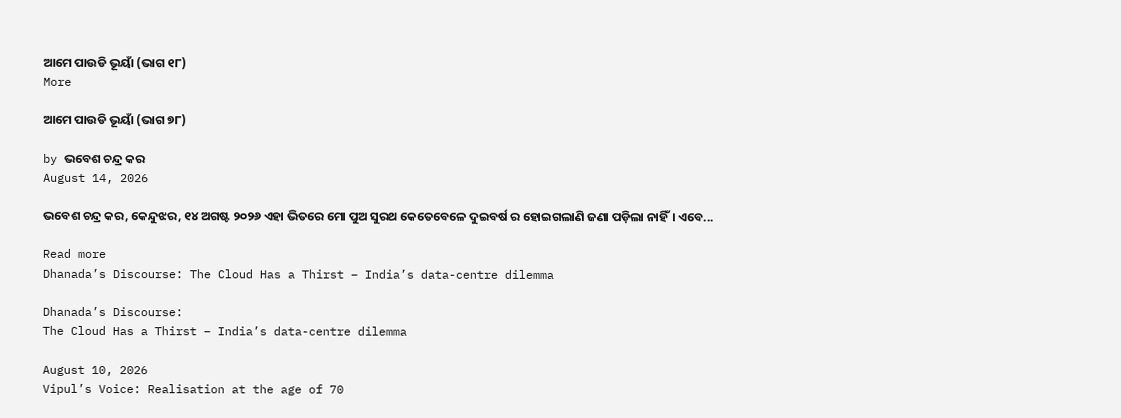ଆମେ ପାଉଡି ଭୂୟାଁ (ଭାଗ ୧୮)
More

ଆମେ ପାଉଡି ଭୂୟାଁ (ଭାଗ ୭୮)

by ଭବେଶ ଚନ୍ଦ୍ର କର
August 14, 2026

ଭବେଶ ଚନ୍ଦ୍ର କର, କେନ୍ଦୁଝର, ୧୪ ଅଗଷ୍ଟ ୨୦୨୬ ଏହା ଭିତରେ ମୋ ପୁଅ ସୁରଥ କେତେବେଳେ ଦୁଇବର୍ଷ ର ହୋଇଗଲାଣି ଜଣା ପଡ଼ିଲା ନାହିଁ। ଏବେ...

Read more
Dhanada’s Discourse: The Cloud Has a Thirst – India’s data-centre dilemma

Dhanada’s Discourse:
The Cloud Has a Thirst – India’s data-centre dilemma

August 10, 2026
Vipul’s Voice: Realisation at the age of 70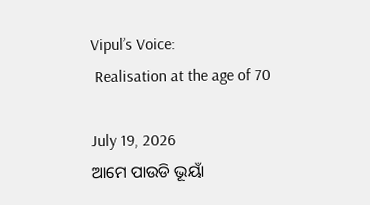Vipul’s Voice:
 Realisation at the age of 70

July 19, 2026
ଆମେ ପାଉଡି ଭୂୟାଁ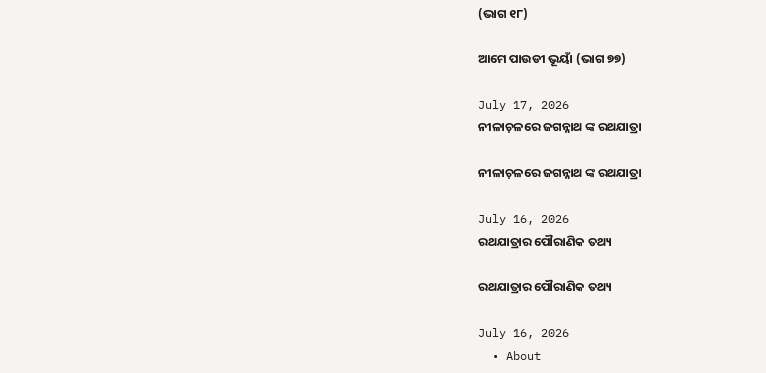(ଭାଗ ୧୮)

ଆମେ ପାଉଡୀ ଭୂୟାଁ (ଭାଗ ୭୭)

July 17, 2026
ନୀଳାଚ଼ଳରେ ଜଗନ୍ନାଥ ଙ୍କ ରଥଯାତ୍ରା

ନୀଳାଚ଼ଳରେ ଜଗନ୍ନାଥ ଙ୍କ ରଥଯାତ୍ରା

July 16, 2026
ରଥଯାତ୍ରାର ପୌରାଣିକ ତଥ୍ୟ

ରଥଯାତ୍ରାର ପୌରାଣିକ ତଥ୍ୟ

July 16, 2026
  • About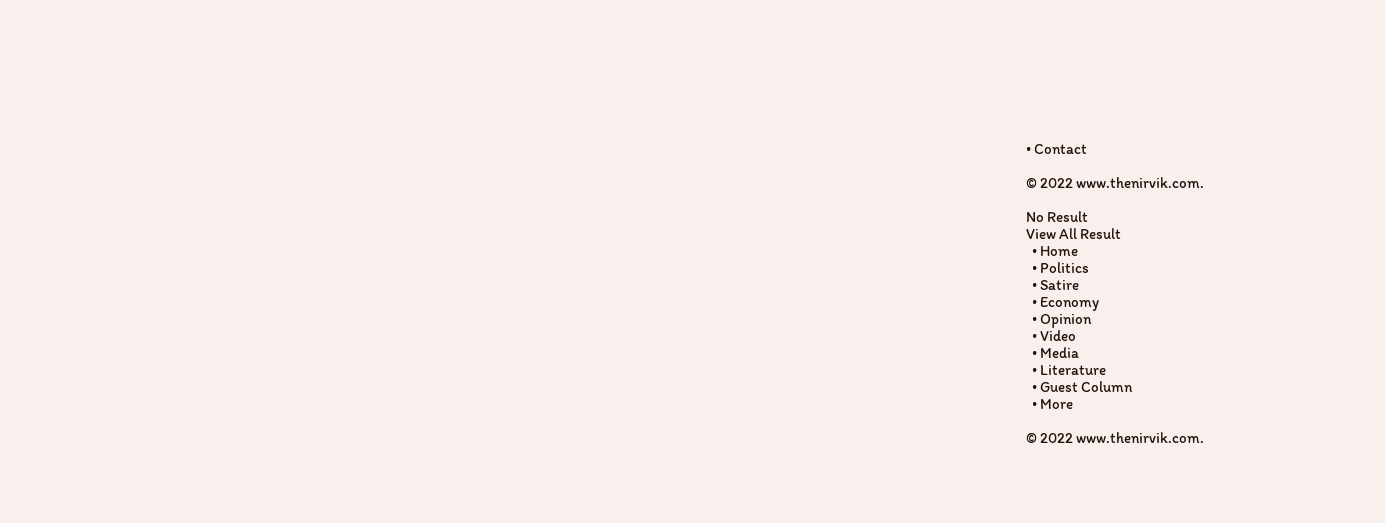• Contact

© 2022 www.thenirvik.com.

No Result
View All Result
  • Home
  • Politics
  • Satire
  • Economy
  • Opinion
  • Video
  • Media
  • Literature
  • Guest Column
  • More

© 2022 www.thenirvik.com.